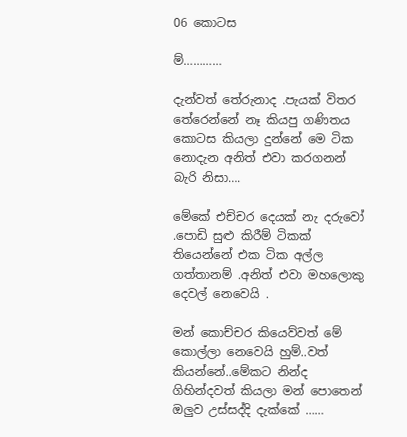06 කොටස

ම්…………

දැන්වත් තේරුනාද .පැයක් විතර තේරෙන්නේ නෑ කියපු ගණිතය කොටස කියලා දුන්නේ මෙ ටික නොදැන අනිත් එවා කරගනන් බැරි නිසා….

මේකේ එච්චර දෙයක් නැ දරුවෝ .පොඩි සුළු කිරීම් ටිකක් තියෙන්නේ එක ටික අල්ල ගත්තානම් .අනිත් එවා මහලොකු දෙවල් නෙවෙයි .

මන් කොච්චර කියෙව්වත් මේ කොල්ලා නෙවෙයි හුම්..වත් කියන්නේ..මේකට නින්ද ගිහින්දවත් කියලා මන් පොතෙන් ඔලුව උස්සද්දි දැක්කේ ……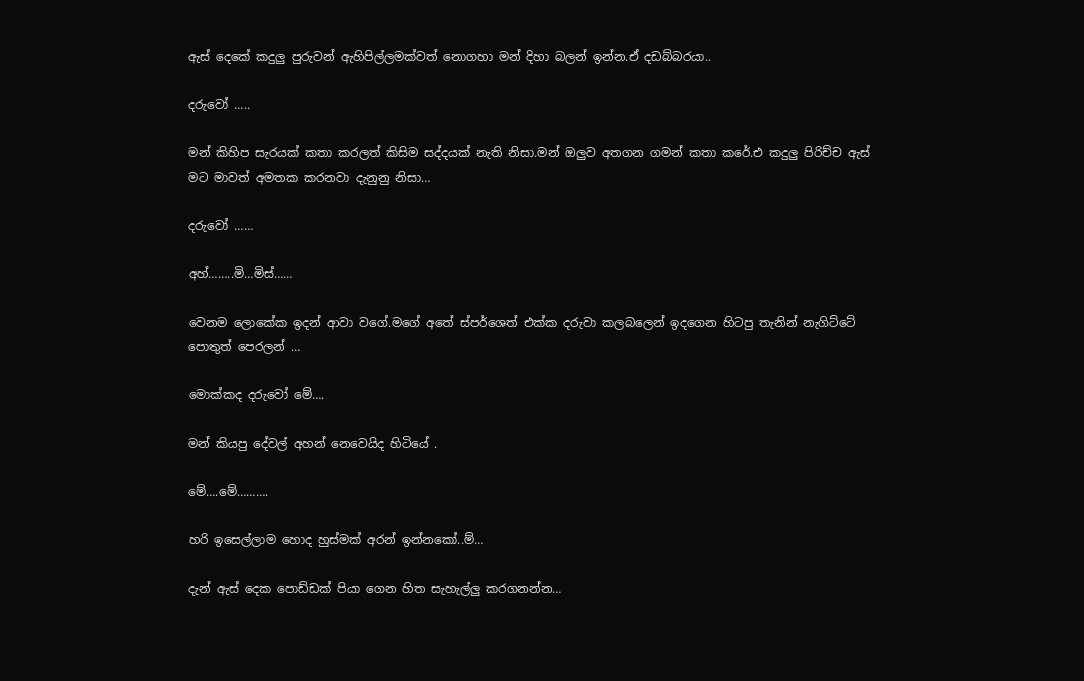ඇස් දෙකේ කදුලු පුරුවන් ඇහිපිල්ලමක්වත් නොගහා මන් දිහා බලන් ඉන්න.ඒ දඩබ්බරයා..

දරුවෝ …..

මන් කිහිප සැරයක් කතා කරලත් කිසිම සද්දයක් නැති නිසා.මන් ඔලුව අතගන ගමන් කතා කරේ.එ කදුලු පිරිච්ච ඇස් මට මාවත් අමතක කරනවා දැනුනු නිසා…

දරුවෝ ……

අහ්……..මි…මිස්……

වෙනම ලොකේක ඉදන් ආවා වගේ.මගේ අතේ ස්පර්ශෙත් එක්ක දරුවා කලබලෙන් ඉදගෙන හිටපු තැනින් නැගිට්ටේ පොතුත් පෙරලන් …

මොක්කද දරුවෝ මේ….

මන් කියපු දේවල් අහන් නෙවෙයිද හිටියේ .

මේ….මේ……….

හරි ඉසෙල්ලාම හොද හුස්මක් අරන් ඉන්නකෝ..ම්…

දැන් ඇස් දෙක පොඩ්ඩක් පියා ගෙන හිත සැහැල්ලු කරගනන්න…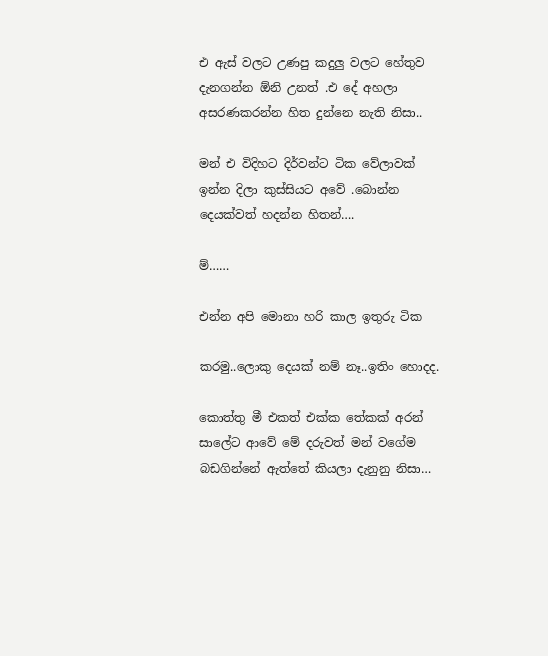එ ඇස් වලට උණපු කදුලු වලට හේතුව දැනගන්න ඕනි උනත් .එ දේ අහලා අසරණකරන්න හිත දුන්නෙ නැති නිසා..

මන් එ විදිහට දිර්වන්ට ටික වේලාවක් ඉන්න දිලා කුස්සියට අවේ .බොන්න දෙයක්වත් හදන්න හිතන්….

ම්……

එන්න අපි මොනා හරි කාල ඉතුරු ටික

කරමු..ලොකු දෙයක් නම් නෑ..ඉතිං හොදද.

කොත්තු මී එකත් එක්ක තේකක් අරන් සාලේට ආවේ මේ දරුවත් මන් වගේම බඩගින්නේ ඇත්තේ කියලා දැනුනු නිසා…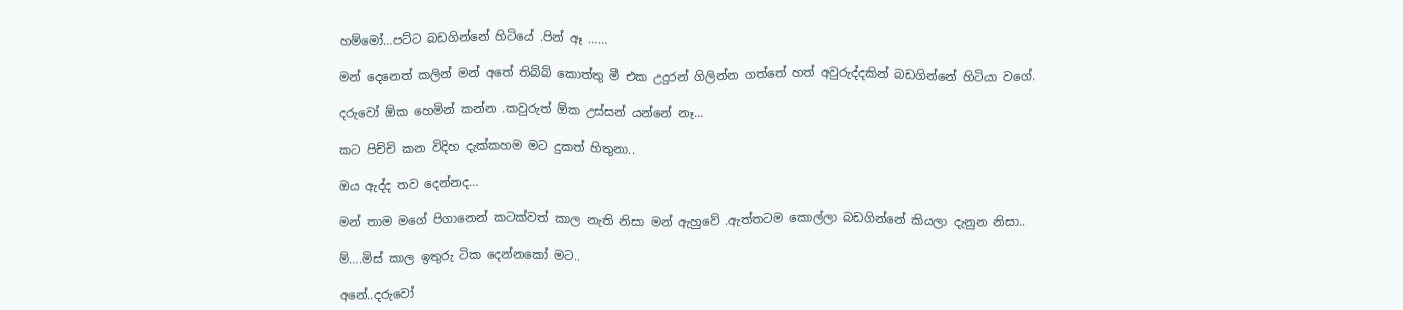හම්මෝ…පට්ට බඩගින්නේ හිටියේ .පින් ඈ ……

මන් දෙනෙත් කලින් මන් අතේ තිබ්බ් කොත්තු මී එක උදුරන් ගිලින්න ගත්තේ හත් අවුරුද්දකින් බඩගින්නේ හිටියා වගේ.

දරුවෝ ඕක හෙමින් කන්න .කවුරුත් ඕක උස්සන් යන්නේ නෑ…

කට පිච්චි කන විදිහ දැක්කහම මට දුකත් හිතුනා..

ඔය ඇද්ද තව දෙන්නද…

මන් තාම මගේ පිගානෙන් කටක්වත් කාල නැති නිසා මන් ඇහුවේ .ඇත්තටම කොල්ලා බඩගින්නේ කියලා දැනුන නිසා..

ම්….මිස් කාල ඉතුරු ටික දෙන්නකෝ මට..

අනේ..දරුවෝ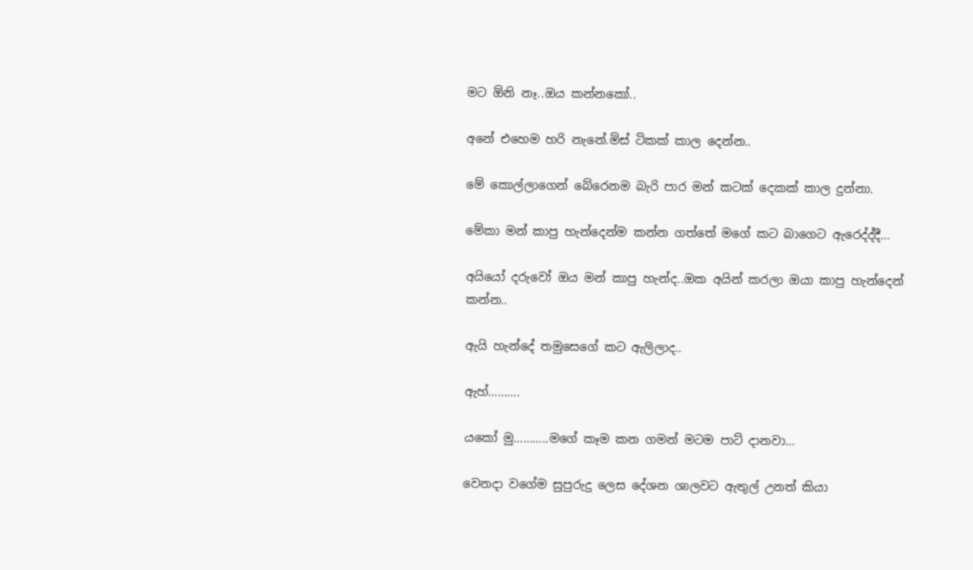මට ඕනි නෑ..ඔය කන්නකෝ..

අනේ එහෙම හරි නැනේ.මිස් ටිකක් කාල දෙන්න..

මේ කොල්ලාගෙන් බේරෙනම බැරි පාර මන් කටක් දෙකක් කාල දුන්නා.

මේකා මන් කාපු හැන්දෙන්ම කන්න ගත්තේ මගේ කට බාගෙට ඇරෙද්ද්දී…

අයියෝ දරුවෝ ඔය මන් කාපු හැන්ද..ඔක අයින් කරලා ඔයා කාපු හැන්දෙන් කන්න..

ඇයි හැන්දේ තමුසෙගේ කට ඇලිලාද..

ඇහ්……….

යකෝ මු………..මගේ කෑම කන ගමන් මටම පාට් දානවා…

වෙනදා වගේම සුපුරුදු ලෙස දේශන ශාලවට ඇතුල් උනත් කියා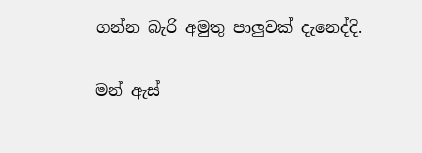ගන්න බැරි අමුතු පාලුවක් දැනෙද්දි.

මන් ඇස්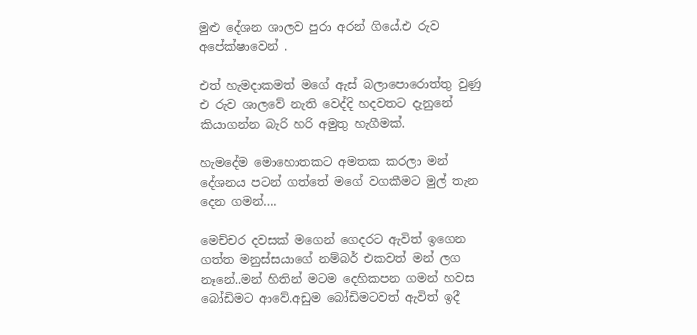මුළු දේශන ශාලව පුරා අරන් ගියේ.එ රුව අපේක්ෂාවෙන් .

එත් හැමදාකමත් මගේ ඇස් බලාපොරොත්තු වුණු එ රුව ශාලවේ නැති වෙද්දි හදවතට දැනුනේ කියාගන්න බැරි හරි අමුතු හැගීමක්.

හැමදේම මොහොතකට අමතක කරලා මන් දේශනය පටන් ගත්තේ මගේ වගකීමට මුල් තැන දෙන ගමන්….

මෙච්චර දවසක් මගෙන් ගෙදරට ඇවිත් ඉගෙන ගත්ත මනුස්සයාගේ නම්බර් එකවත් මන් ලග නෑනේ..මන් හිතින් මටම දෙහිකපන ගමන් හවස බෝඩිමට ආවේ.අඩුම බෝඩිමටවත් ඇවිත් ඉදී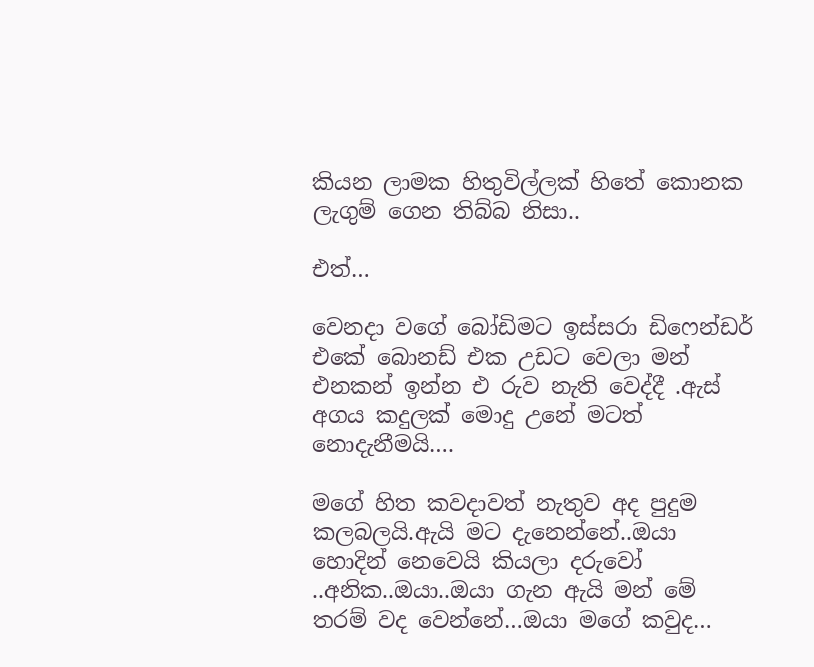කියන ලාමක හිතුවිල්ලක් හිතේ කොනක ලැගුම් ගෙන තිබ්බ නිසා..

එත්…

වෙනදා වගේ බෝඩිමට ඉස්සරා ඩිෆෙන්ඩර් එකේ බොනඩ් එක උඩට වෙලා මන් එනකන් ඉන්න එ රුව නැති වෙද්දී .ඇස් අගය කදුලක් මොදු උනේ මටත් නොදැනීමයි….

මගේ හිත කවදාවත් නැතුව අද පුදුම කලබලයි.ඇයි මට දැනෙන්නේ..ඔයා හොදින් නෙවෙයි කියලා දරුවෝ ..අනික..ඔයා..ඔයා ගැන ඇයි මන් මේ තරම් වද වෙන්නේ…ඔයා මගේ කවුද…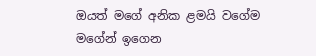ඔයත් මගේ අනික ළමයි වගේම මගේන් ඉගෙන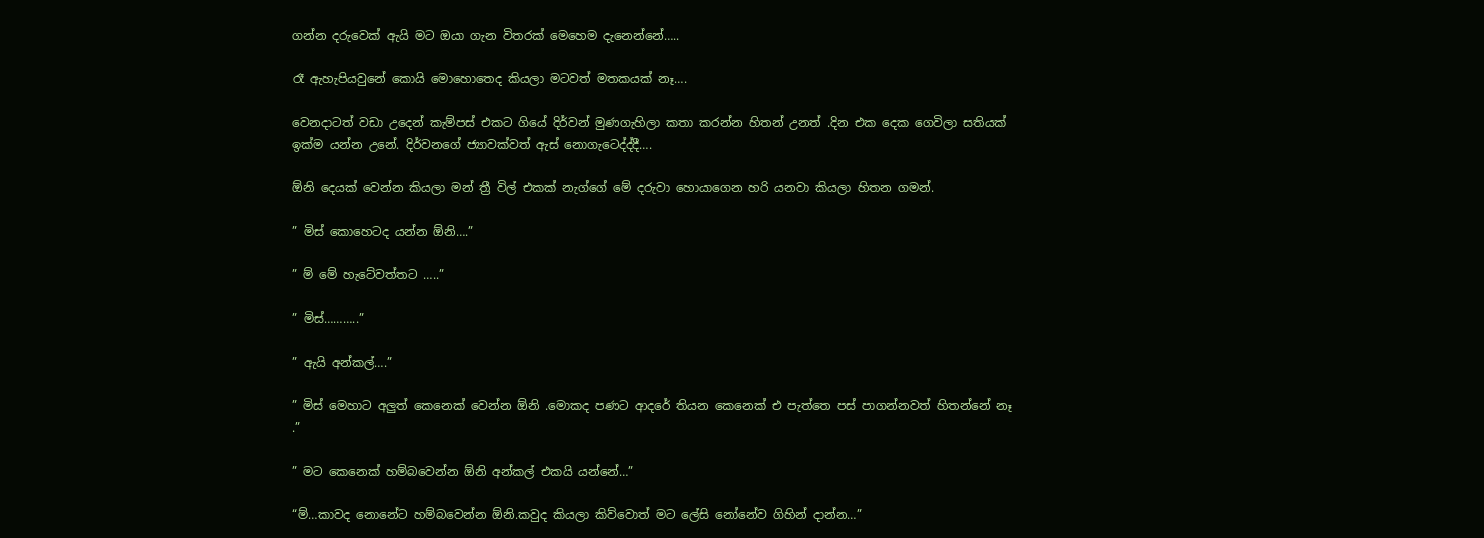ගන්න දරුවෙක් ඇයි මට ඔයා ගැන විතරක් මෙහෙම දැනෙන්නේ…..

රෑ ඇහැපියවුනේ කොයි මොහොතෙද කියලා මටවත් මතකයක් නෑ….

වෙනදාටත් වඩා උදෙන් කැම්පස් එකට ගියේ දිර්වන් මුණගැහිලා කතා කරන්න හිතන් උනත් .දින එක දෙක ගෙවිලා සතියක් ඉක්ම යන්න උනේ. දිර්වනගේ ජ්‍යාවක්වත් ඇස් නොගැටෙද්ද්දී….

ඕනි දෙයක් වෙන්න කියලා මන් ත්‍රී විල් එකක් නැග්ගේ මේ දරුවා හොයාගෙන හරි යනවා කියලා හිතන ගමන්.

” මිස් කොහෙටද යන්න ඕනි….”

” ම් මේ හැටේවත්තට …..”

” මිස්………..”

” ඇයි අන්කල්….”

” මිස් මෙහාට අලුත් කෙනෙක් වෙන්න ඕනි .මොකද පණට ආදරේ තියන කෙනෙක් එ පැත්තෙ පස් පාගන්නවත් හිතන්නේ නෑ .”

” මට කෙනෙක් හම්බවෙන්න ඕනි අන්කල් එකයි යන්නේ…”

“ම්…කාවද නොනේට හම්බවෙන්න ඕනි.කවුද කියලා කිව්වොත් මට ලේසි නෝනේව ගිහින් දාන්න…”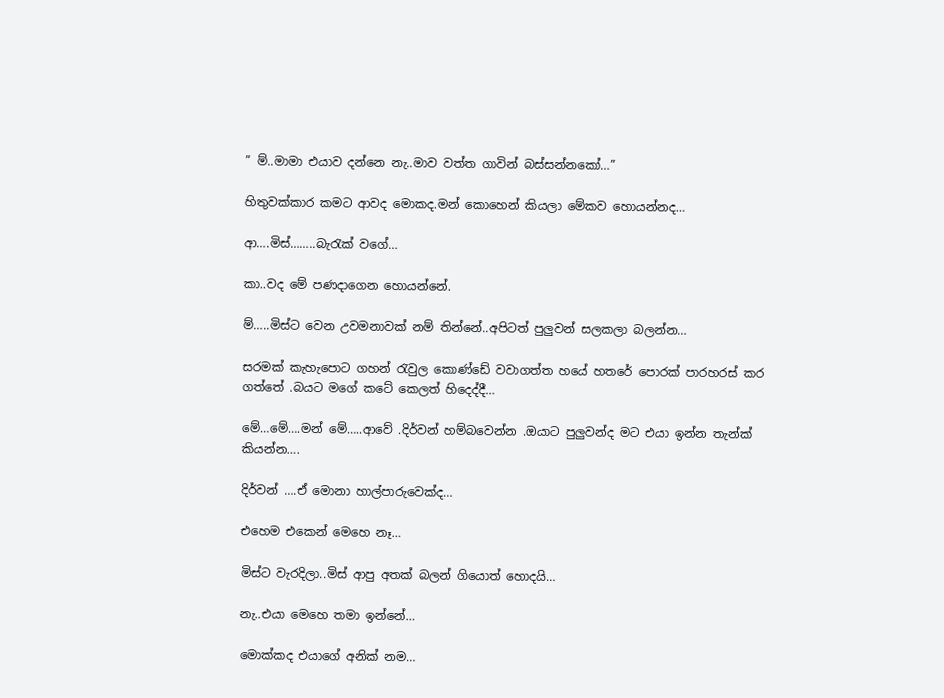” ම්..මාමා එයාව දන්නෙ නැ..මාව වත්ත ගාවින් බස්සන්නකෝ…”

හිතුවක්කාර කමට ආවද මොකද.මන් කොහෙන් කියලා මේකව හොයන්නද…

ආ….මිස්……..බැරැක් වගේ…

කා..වද මේ පණදාගෙන හොයන්නේ.

ම්…..මිස්ට වෙන උවමනාවක් නම් තින්නේ..අපිටත් පුලුවන් සලකලා බලන්න…

සරමක් කැහැපොට ගහන් රැවුල කොණ්ඩේ වවාගත්ත හයේ හතරේ පොරක් පාරහරස් කර ගත්තේ .බයට මගේ කටේ කෙලත් හිදෙද්දී…

මේ…මේ….මන් මේ…..ආවේ .දිර්වන් හම්බවෙන්න .ඔයාට පුලුවන්ද මට එයා ඉන්න තැන්ක් කියන්න….

දිර්වන් ….ඒ මොනා හාල්පාරුවෙක්ද…

එහෙම එකෙන් මෙහෙ නෑ…

මිස්ට වැරදිලා..මිස් ආපු අතක් බලන් ගියොත් හොදයි…

නැ..එයා මෙහෙ තමා ඉන්නේ…

මොක්කද එයාගේ අනික් නම…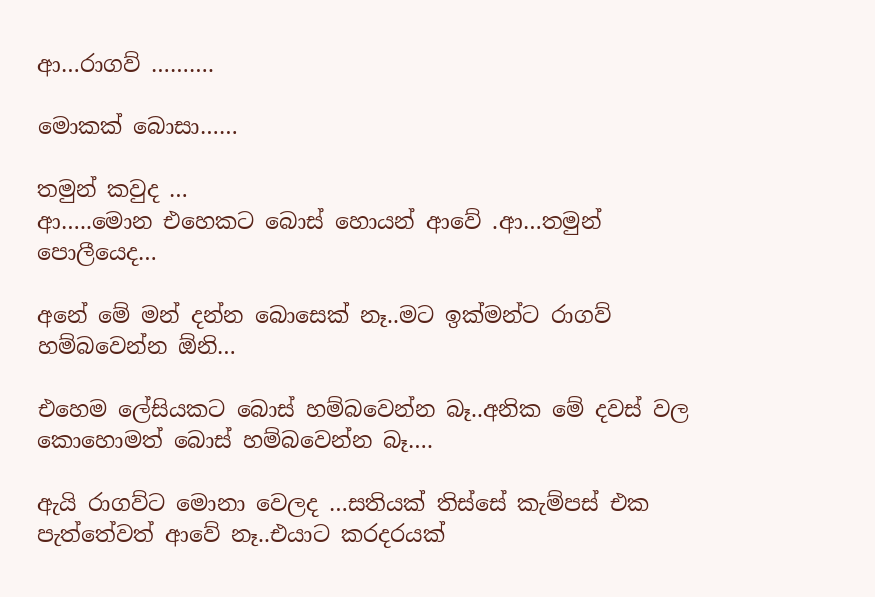ආ…රාගව් ……….

මොකක් බොසා……

තමුන් කවුද …
ආ…..මොන එහෙකට බොස් හොයන් ආවේ .ආ…තමුන් පොලීයෙද…

අනේ මේ මන් දන්න බොසෙක් නෑ..මට ඉක්මන්ට රාගව් හම්බවෙන්න ඕනි…

එහෙම ලේසියකට බොස් හම්බවෙන්න බෑ..අනික මේ දවස් වල කොහොමත් බොස් හම්බවෙන්න බෑ….

ඇයි රාගව්ට මොනා වෙලද …සතියක් තිස්සේ කැම්පස් එක පැත්තේවත් ආවේ නෑ..එයාට කරදරයක්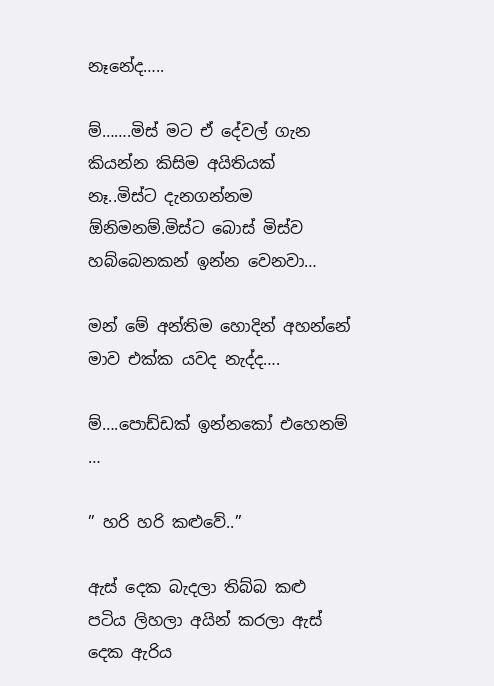නෑනේද…..

ම්…….මිස් මට ඒ දේවල් ගැන කියන්න කිසිම අයිතියක් නෑ..මිස්ට දැනගන්නම ඕනිමනම්.මිස්ට බොස් මිස්ව හබ්බෙනකන් ඉන්න වෙනවා…

මන් මේ අන්තිම හොදින් අහන්නේ මාව එක්ක යවද නැද්ද….

ම්….පොඩ්ඩක් ඉන්නකෝ එහෙනම් …

” හරි හරි කළුවේ..”

ඇස් දෙක බැදලා තිබ්බ කළු පටිය ලිහලා අයින් කරලා ඇස් දෙක ඇරිය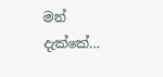මන් දැක්කේ…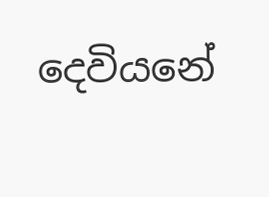දෙවියනේ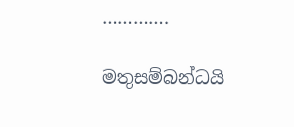………….

මතුසම්බන්ධයි